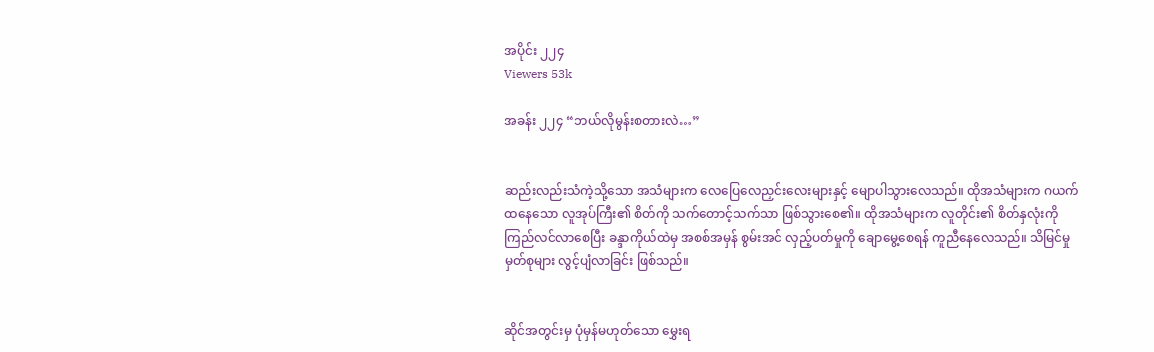အပိုင်း ၂၂၄
Viewers 53k

အခန်း ၂၂၄ “ဘယ်လိုမွန်းစတားလဲ…”


ဆည်းလည်းသံကဲ့သို့သော အသံများက လေပြေလေညှင်းလေးများနှင့် မျောပါသွားလေသည်။ ထိုအသံများက ဂယက်ထနေသော လူအုပ်ကြီး၏ စိတ်ကို သက်တောင့်သက်သာ ဖြစ်သွားစေ၏။ ထိုအသံများက လူတိုင်း၏ စိတ်နှလုံးကို ကြည်လင်လာစေပြီး ခန္ဒာကိုယ်ထဲမှ အစစ်အမှန် စွမ်းအင် လှည့်ပတ်မှုကို ချောမွေ့စေရန် ကူညီနေလေသည်။ သိမြင်မှု မှတ်စုများ လွင့်ပျံလာခြင်း ဖြစ်သည်။


ဆိုင်အတွင်းမှ ပုံမှန်မဟုတ်သော မွှေးရ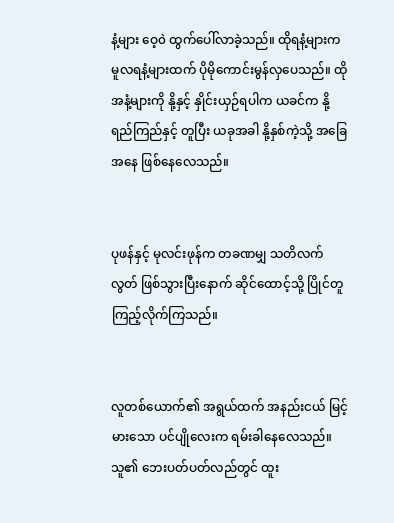နံ့များ ဝေ့၀ဲ ထွက်ပေါ်လာခဲ့သည်။ ထိုရနံ့များက မူလရနံ့များထက် ပိုမိုကောင်းမွန်လှပေသည်။ ထိုအနံ့များကို နို့နှင့် နှိုင်းယှဉ်ရပါက ယခင်က နို့ရည်ကြည်နှင့် တူပြီး ယခုအခါ နို့နှစ်ကဲ့သို့ အခြေအနေ ဖြစ်နေလေသည်။


ပုဖန်နှင့် မုလင်းဖုန်က တခဏမျှ သတိလက်လွတ် ဖြစ်သွားပြီးနောက် ဆိုင်ထောင့်သို့ ပြိုင်တူ ကြည့်လိုက်ကြသည်။


လူတစ်ယောက်၏ အရွယ်ထက် အနည်းငယ် မြင့်မားသော ပင်ပျိုလေးက ရမ်းခါနေလေသည်။ သူ၏ ဘေးပတ်ပတ်လည်တွင် ထူး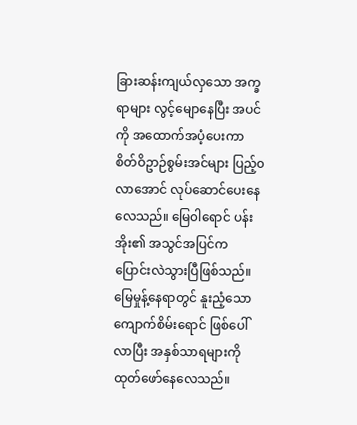ခြားဆန်းကျယ်လှသော အက္ခရာများ လွင့်မျောနေပြီး အပင်ကို အထောက်အပံ့ပေးကာ စိတ်ဝိဥာဉ်စွမ်းအင်များ ပြည့်၀လာအောင် လုပ်ဆောင်ပေးနေလေသည်။ မြေ၀ါရောင် ပန်းအိုး၏ အသွင်အပြင်က ပြောင်းလဲသွားပြီဖြစ်သည်။ မြေမှုန့်နေရာတွင် နူးညံ့သော ကျောက်စိမ်းရောင် ဖြစ်ပေါ်လာပြီး အနှစ်သာရများကို ထုတ်ဖော်နေလေသည်။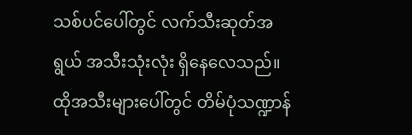သစ်ပင်ပေါ်တွင် လက်သီးဆုတ်အရွယ် အသီးသုံးလုံး ရှိနေလေသည်။ ထိုအသီးများပေါ်တွင် တိမ်ပုံသဏ္ဍာန်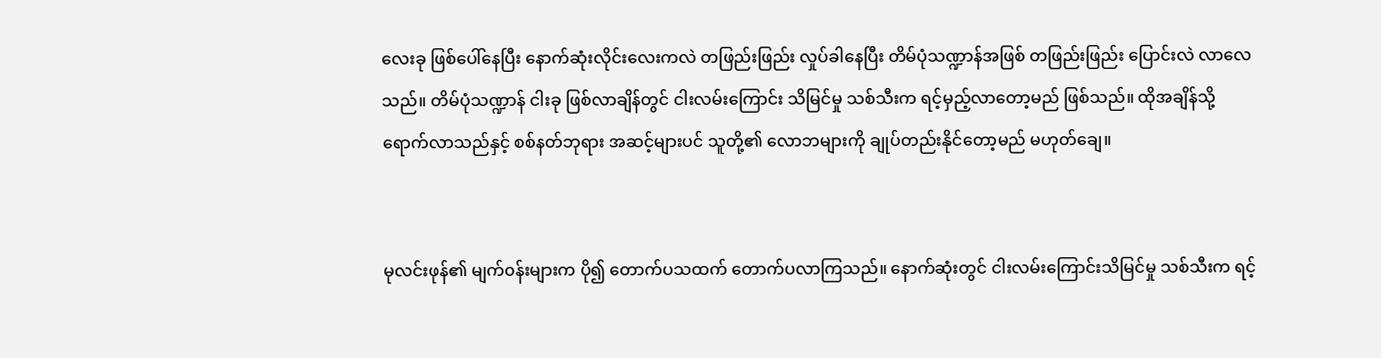လေးခု ဖြစ်ပေါ်နေပြီး နောက်ဆုံးလိုင်းလေးကလဲ တဖြည်းဖြည်း လှုပ်ခါနေပြီး တိမ်ပုံသဏ္ဍာန်အဖြစ် တဖြည်းဖြည်း ပြောင်းလဲ လာလေသည်။ တိမ်ပုံသဏ္ဍာန် ငါးခု ဖြစ်လာချိန်တွင် ငါးလမ်းကြောင်း သိမြင်မှု သစ်သီးက ရင့်မှည့်လာတော့မည် ဖြစ်သည်။ ထိုအချိန်သို့ ရောက်လာသည်နှင့် စစ်နတ်ဘုရား အဆင့်များပင် သူတို့၏ လောဘများကို ချုပ်တည်းနိုင်တော့မည် မဟုတ်ချေ။


မုလင်းဖုန်၏ မျက်၀န်းများက ပို၍ တောက်ပသထက် တောက်ပလာကြသည်။ နောက်ဆုံးတွင် ငါးလမ်းကြောင်းသိမြင်မှု သစ်သီးက ရင့်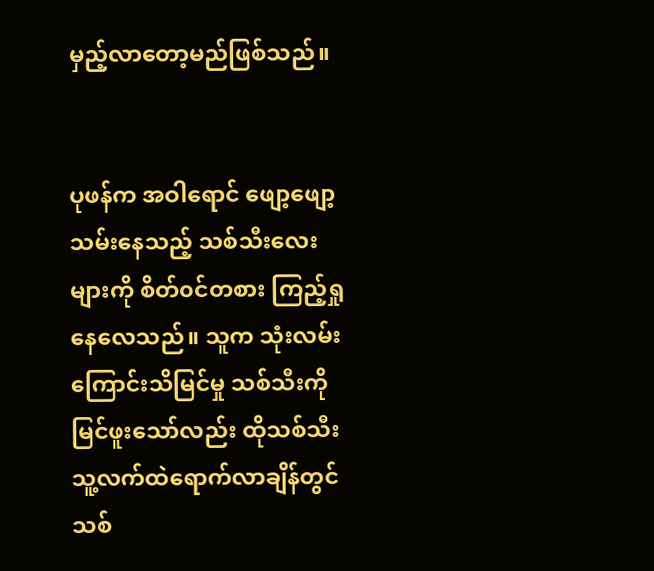မှည့်လာတော့မည်ဖြစ်သည်။


ပုဖန်က အဝါရောင် ဖျော့ဖျော့ သမ်းနေသည့် သစ်သီးလေးများကို စိတ်၀င်တစား ကြည့်ရှုနေလေသည်။ သူက သုံးလမ်းကြောင်းသိမြင်မှု သစ်သီးကို မြင်ဖူးသော်လည်း ထိုသစ်သီး သူ့လက်ထဲရောက်လာချိန်တွင် သစ်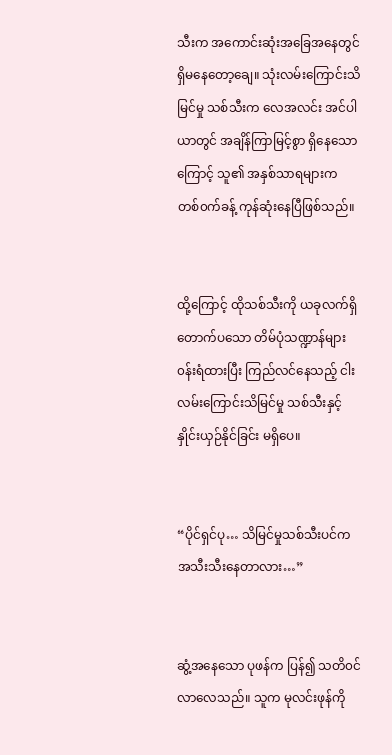သီးက အကောင်းဆုံးအခြေအနေတွင် ရှိမနေတော့ချေ။ သုံးလမ်းကြောင်းသိမြင်မှု သစ်သီးက လေအလင်း အင်ပါယာတွင် အချိန်ကြာမြင့်စွာ ရှိနေသောကြောင့် သူ၏ အနှစ်သာရများက တစ်၀က်ခန့် ကုန်ဆုံးနေပြီဖြစ်သည်။


ထို့ကြောင့် ထိုသစ်သီးကို ယခုလက်ရှိ တောက်ပသော တိမ်ပုံသဏ္ဍာန်များ ၀န်းရံထားပြီး ကြည်လင်နေသည့် ငါးလမ်းကြောင်းသိမြင်မှု သစ်သီးနှင့် နှိုင်းယှဉ်နိုင်ခြင်း မရှိပေ။


“ပိုင်ရှင်ပု… သိမြင်မှုသစ်သီးပင်က အသီးသီးနေတာလား…”


ဆွံ့အနေသော ပုဖန်က ပြန်၍ သတိ၀င်လာလေသည်။ သူက မုလင်းဖုန်ကို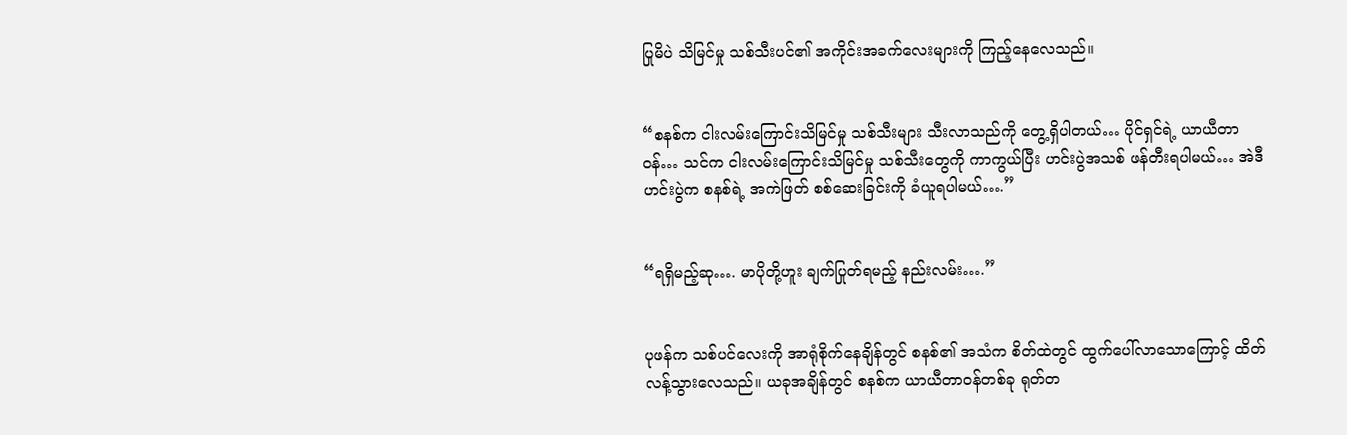ပြုမိပဲ သိမြင်မှု သစ်သီးပင်၏ အကိုင်းအခက်လေးများကို ကြည့်နေလေသည်။


“စနစ်က ငါးလမ်းကြောင်းသိမြင်မှု သစ်သီးများ သီးလာသည်ကို တွေ့ရှိပါတယ်… ပိုင်ရှင်ရဲ့ ယာယီတာ၀န်… သင်က ငါးလမ်းကြောင်းသိမြင်မှု သစ်သီးတွေကို ကာကွယ်ပြီး ဟင်းပွဲအသစ် ဖန်တီးရပါမယ်… အဲဒီဟင်းပွဲက စနစ်ရဲ့ အကဲဖြတ် စစ်ဆေးခြင်းကို ခံယူရပါမယ်….”


“ရရှိမည့်ဆု…. မာပိုတို့ဟူး ချက်ပြုတ်ရမည့် နည်းလမ်း….”


ပုဖန်က သစ်ပင်လေးကို အာရုံစိုက်နေချိန်တွင် စနစ်၏ အသံက စိတ်ထဲတွင် ထွက်ပေါ်လာသောကြောင့် ထိတ်လန့်သွားလေသည်။ ယခုအချိန်တွင် စနစ်က ယာယီတာ၀န်တစ်ခု ရုတ်တ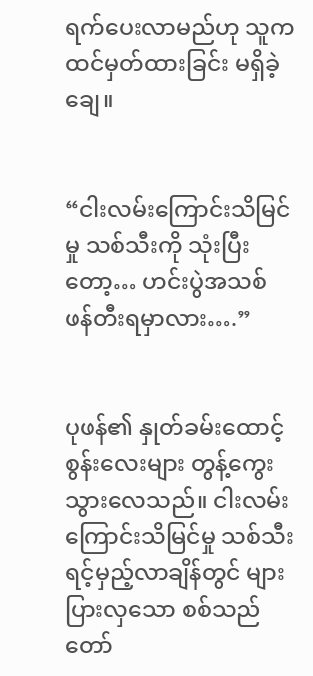ရက်ပေးလာမည်ဟု သူက ထင်မှတ်ထားခြင်း မရှိခဲ့ချေ။


“ငါးလမ်းကြောင်းသိမြင်မှု သစ်သီးကို သုံးပြီးတော့… ဟင်းပွဲအသစ် ဖန်တီးရမှာလား….”


ပုဖန်၏ နှုတ်ခမ်းထောင့်စွန်းလေးများ တွန့်ကွေးသွားလေသည်။ ငါးလမ်းကြောင်းသိမြင်မှု သစ်သီး ရင့်မှည့်လာချိန်တွင် များပြားလှသော စစ်သည်တော်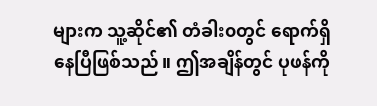များက သူ့ဆိုင်၏ တံခါး၀တွင် ရောက်ရှိနေပြီဖြစ်သည်။ ဤအချိန်တွင် ပုဖန်ကို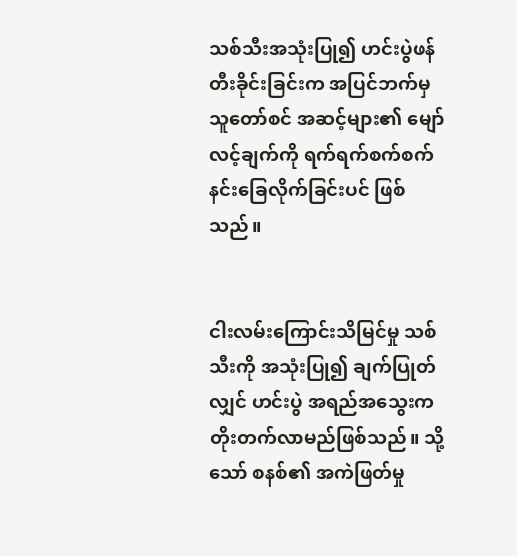သစ်သီးအသုံးပြု၍ ဟင်းပွဲဖန်တီးခိုင်းခြင်းက အပြင်ဘက်မှ သူတော်စင် အဆင့်များ၏ မျော်လင့်ချက်ကို ရက်ရက်စက်စက် နင်းခြေလိုက်ခြင်းပင် ဖြစ်သည်။


ငါးလမ်းကြောင်းသိမြင်မှု သစ်သီးကို အသုံးပြု၍ ချက်ပြုတ်လျှင် ဟင်းပွဲ အရည်အသွေးက တိုးတက်လာမည်ဖြစ်သည်။ သို့သော် စနစ်၏ အကဲဖြတ်မှု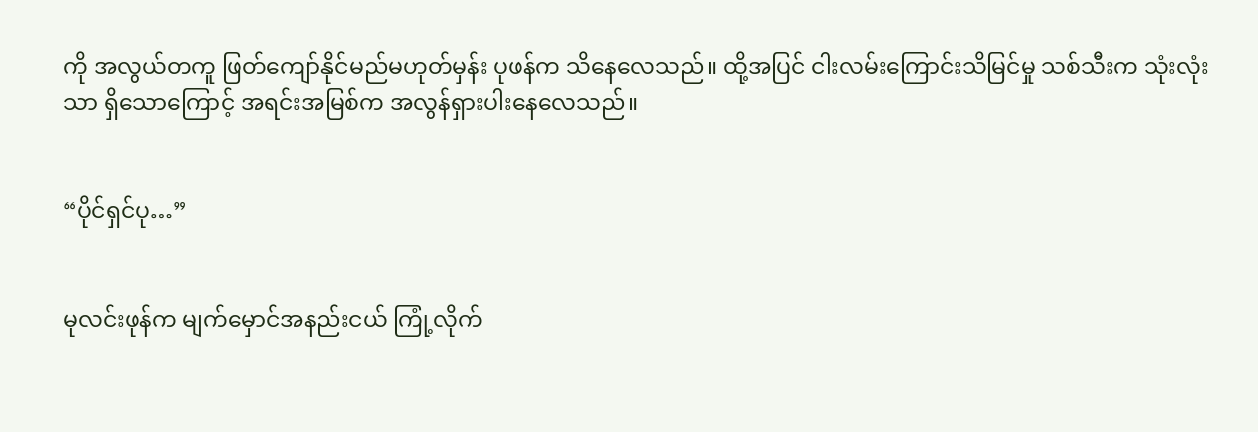ကို အလွယ်တကူ ဖြတ်ကျော်နိုင်မည်မဟုတ်မှန်း ပုဖန်က သိနေလေသည်။ ထို့အပြင် ငါးလမ်းကြောင်းသိမြင်မှု သစ်သီးက သုံးလုံးသာ ရှိသောကြောင့် အရင်းအမြစ်က အလွန်ရှားပါးနေလေသည်။


“ပိုင်ရှင်ပု…”


မုလင်းဖုန်က မျက်မှောင်အနည်းငယ် ကြုံ့လိုက်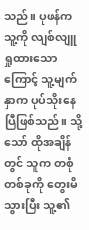သည်။ ပုဖန်က သူ့ကို လျစ်လျူရှုထားသောကြောင့် သူ့မျက်နှာက ပုပ်သိုးနေပြီဖြစ်သည်။ သို့သော် ထိုအချိန်တွင် သူက တစုံတစ်ခုကို တွေးမိသွားပြီး သူ့၏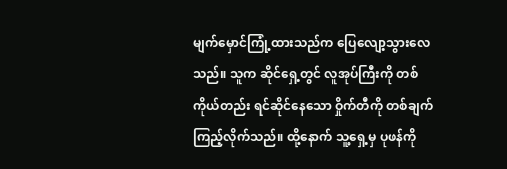မျက်မှောင်ကြုံ့ထားသည်က ပြေလျော့သွားလေသည်။ သူက ဆိုင်ရှေ့တွင် လူအုပ်ကြီးကို တစ်ကိုယ်တည်း ရင်ဆိုင်နေသော ဝှိုက်တီကို တစ်ချက်ကြည့်လိုက်သည်။ ထို့နောက် သူ့ရှေ့မှ ပုဖန်ကို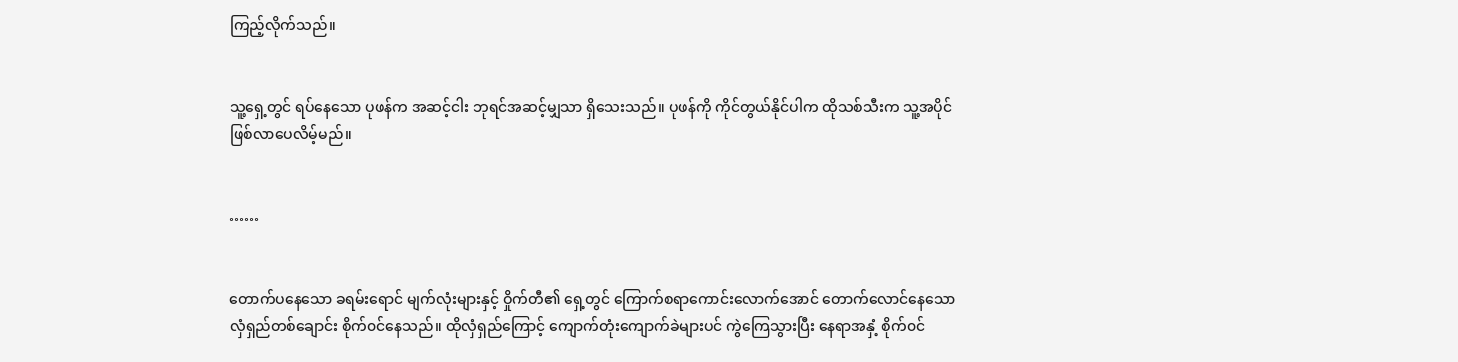ကြည့်လိုက်သည်။


သူ့ရှေ့တွင် ရပ်နေသော ပုဖန်က အဆင့်ငါး ဘုရင်အဆင့်မျှသာ ရှိသေးသည်။ ပုဖန်ကို ကိုင်တွယ်နိုင်ပါက ထိုသစ်သီးက သူ့အပိုင် ဖြစ်လာပေလိမ့်မည်။


……


တောက်ပနေသော ခရမ်းရောင် မျက်လုံးများနှင့် ဝှိုက်တီ၏ ရှေ့တွင် ကြောက်စရာကောင်းလောက်အောင် တောက်လောင်နေသော လှံရှည်တစ်ချောင်း စိုက်၀င်နေသည်။ ထိုလှံရှည်ကြောင့် ကျောက်တုံးကျောက်ခဲများပင် ကွဲကြေသွားပြီး နေရာအနှံ့ စိုက်၀င်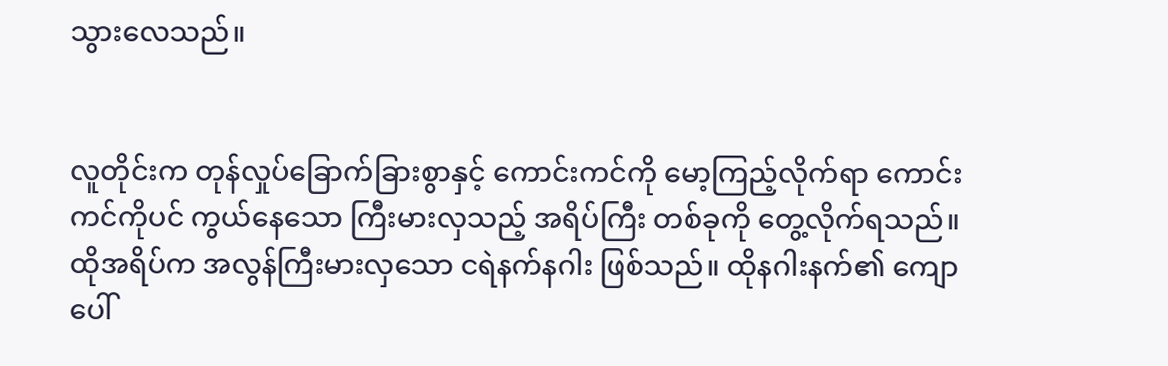သွားလေသည်။


လူတိုင်းက တုန်လှုပ်ခြောက်ခြားစွာနှင့် ကောင်းကင်ကို မော့ကြည့်လိုက်ရာ ကောင်းကင်ကိုပင် ကွယ်နေသော ကြီးမားလှသည့် အရိပ်ကြီး တစ်ခုကို တွေ့လိုက်ရသည်။ ထိုအရိပ်က အလွန်ကြီးမားလှသော ငရဲနက်နဂါး ဖြစ်သည်။ ထိုနဂါးနက်၏ ကျောပေါ်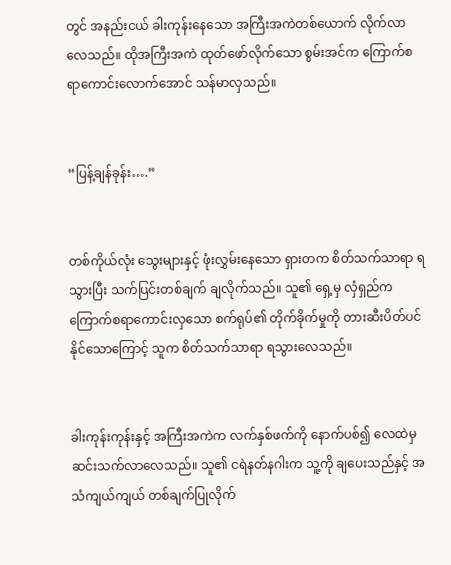တွင် အနည်းငယ် ခါးကုန်းနေသော အကြီးအကဲတစ်ယောက် လိုက်လာလေသည်။ ထိုအကြီးအကဲ ထုတ်ဖော်လိုက်သော စွမ်းအင်က ကြောက်စရာကောင်းလောက်အောင် သန်မာလှသည်။


“ပြန့်ချန်ခုန်း….”


တစ်ကိုယ်လုံး သွေးများနှင့် ဖုံးလွှမ်းနေသော ရှားတက စိတ်သက်သာရာ ရသွားပြီး သက်ပြင်းတစ်ချက် ချလိုက်သည်။ သူ၏ ရှေ့မှ လှံရှည်က ကြောက်စရာကောင်းလှသော စက်ရုပ်၏ တိုက်ခိုက်မှုကို တားဆီးပိတ်ပင်နိုင်သောကြောင့် သူက စိတ်သက်သာရာ ရသွားလေသည်။


ခါးကုန်းကုန်းနှင့် အကြီးအကဲက လက်နှစ်ဖက်ကို နောက်ပစ်၍ လေထဲမှ ဆင်းသက်လာလေသည်။ သူ၏ ငရဲနတ်နဂါးက သူ့ကို ချပေးသည်နှင့် အသံကျယ်ကျယ် တစ်ချက်ပြုလိုက်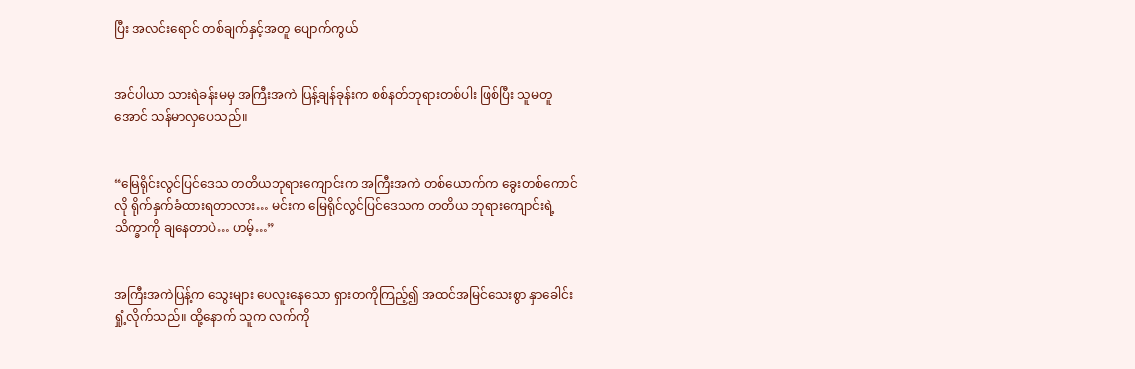ပြီး အလင်းရောင် တစ်ချက်နှင့်အတူ ပျောက်ကွယ်


အင်ပါယာ သားရဲခန်းမမှ အကြီးအကဲ ပြန့်ချန်ခုန်းက စစ်နတ်ဘုရားတစ်ပါး ဖြစ်ပြီး သူမတူအောင် သန်မာလှပေသည်။


“မြေရိုင်းလွင်ပြင်ဒေသ တတိယဘုရားကျောင်းက အကြီးအကဲ တစ်ယောက်က ခွေးတစ်ကောင်လို ရိုက်နှက်ခံထားရတာလား… မင်းက မြေရိုင်လွင်ပြင်ဒေသက တတိယ ဘုရားကျောင်းရဲ့ သိက္ခာကို ချနေတာပဲ… ဟမ့်…”


အကြီးအကဲပြန့်က သွေးများ ပေလူးနေသော ရှားတကိုကြည့်၍ အထင်အမြင်သေးစွာ နှာခေါင်းရှုံ့လိုက်သည်။ ထို့နောက် သူက လက်ကို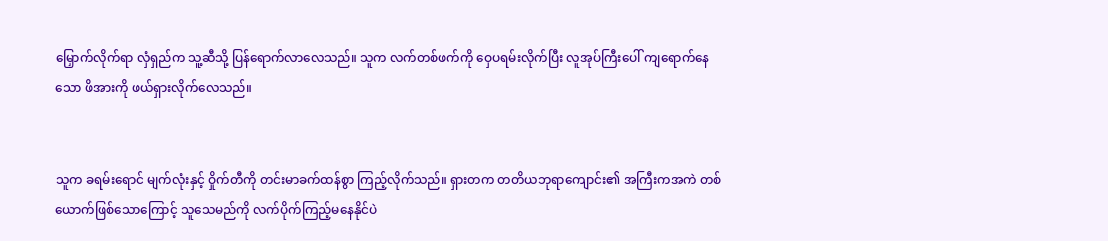မြှောက်လိုက်ရာ လှံရှည်က သူ့ဆီသို့ ပြန်ရောက်လာလေသည်။ သူက လက်တစ်ဖက်ကို ဝှေပရမ်းလိုက်ပြီး လူအုပ်ကြီးပေါ် ကျရောက်နေသော ဖိအားကို ဖယ်ရှားလိုက်လေသည်။


သူက ခရမ်းရောင် မျက်လုံးနှင့် ဝှိုက်တီကို တင်းမာခက်ထန်စွာ ကြည့်လိုက်သည်။ ရှားတက တတိယဘုရာကျောင်း၏ အကြီးကအကဲ တစ်ယောက်ဖြစ်သောကြောင့် သူသေမည်ကို လက်ပိုက်ကြည့်မနေနိုင်ပဲ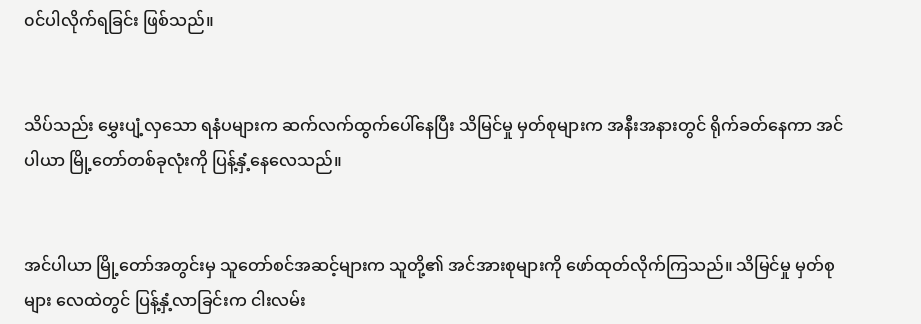၀င်ပါလိုက်ရခြင်း ဖြစ်သည်။


သိပ်သည်း မွှေးပျံ့လှသော ရနံပများက ဆက်လက်ထွက်ပေါ်နေပြီး သိမြင်မှု မှတ်စုများက အနီးအနားတွင် ရိုက်ခတ်နေကာ အင်ပါယာ မြို့တော်တစ်ခုလုံးကို ပြန့်နှံ့နေလေသည်။


အင်ပါယာ မြို့တော်အတွင်းမှ သူတော်စင်အဆင့်များက သူတို့၏ အင်အားစုများကို ဖော်ထုတ်လိုက်ကြသည်။ သိမြင်မှု မှတ်စုများ လေထဲတွင် ပြန့်နှံ့လာခြင်းက ငါးလမ်း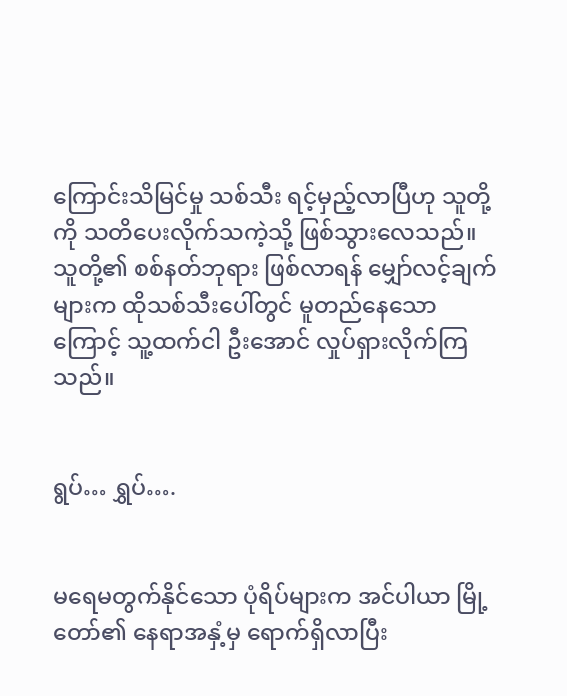ကြောင်းသိမြင်မှု သစ်သီး ရင့်မှည့်လာပြီဟု သူတို့ကို သတိပေးလိုက်သကဲ့သို့ ဖြစ်သွားလေသည်။ သူတို့၏ စစ်နတ်ဘုရား ဖြစ်လာရန် မျှော်လင့်ချက်များက ထိုသစ်သီးပေါ်တွင် မူတည်နေသောကြောင့် သူ့ထက်ငါ ဦးအောင် လှုပ်ရှားလိုက်ကြသည်။


ရွပ်… ရွှပ်….


မရေမတွက်နိုင်သော ပုံရိပ်များက အင်ပါယာ မြို့တော်၏ နေရာအနှံ့မှ ရောက်ရှိလာပြီး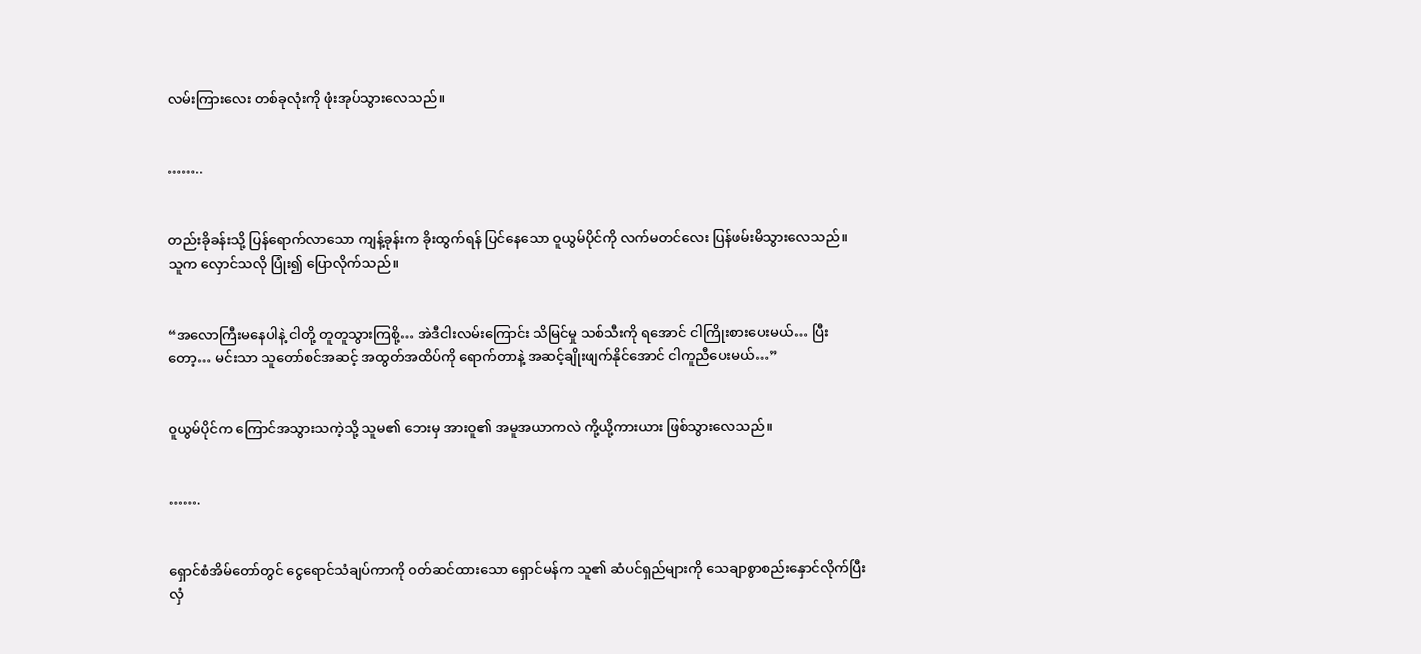လမ်းကြားလေး တစ်ခုလုံးကို ဖုံးအုပ်သွားလေသည်။


……..


တည်းခိုခန်းသို့ ပြန်ရောက်လာသော ကျန့်ခုန်းက ခိုးထွက်ရန် ပြင်နေသော ဝူယွမ်ပိုင်ကို လက်မတင်လေး ပြန်ဖမ်းမိသွားလေသည်။ သူက လှောင်သလို ပြုံး၍ ပြောလိုက်သည်။


“အလောကြီးမနေပါနဲ့ ငါတို့ တူတူသွားကြစို့… အဲဒီငါးလမ်းကြောင်း သိမြင်မှု သစ်သီးကို ရအောင် ငါကြိုးစားပေးမယ်… ပြီးတော့… မင်းသာ သူတော်စင်အဆင့် အထွတ်အထိပ်ကို ရောက်တာနဲ့ အဆင့်ချိုးဖျက်နိုင်အောင် ငါကူညီပေးမယ်…”


၀ူယွမ်ပိုင်က ကြောင်အသွားသကဲ့သို့ သူမ၏ ဘေးမှ အားဝူ၏ အမူအယာကလဲ ကို့ယို့ကားယား ဖြစ်သွားလေသည်။


…….


ရှောင်စံအိမ်တော်တွင် ငွေရောင်သံချပ်ကာကို ၀တ်ဆင်ထားသော ရှောင်မန်က သူ၏ ဆံပင်ရှည်များကို သေချာစွာစည်းနှောင်လိုက်ပြီး လှံ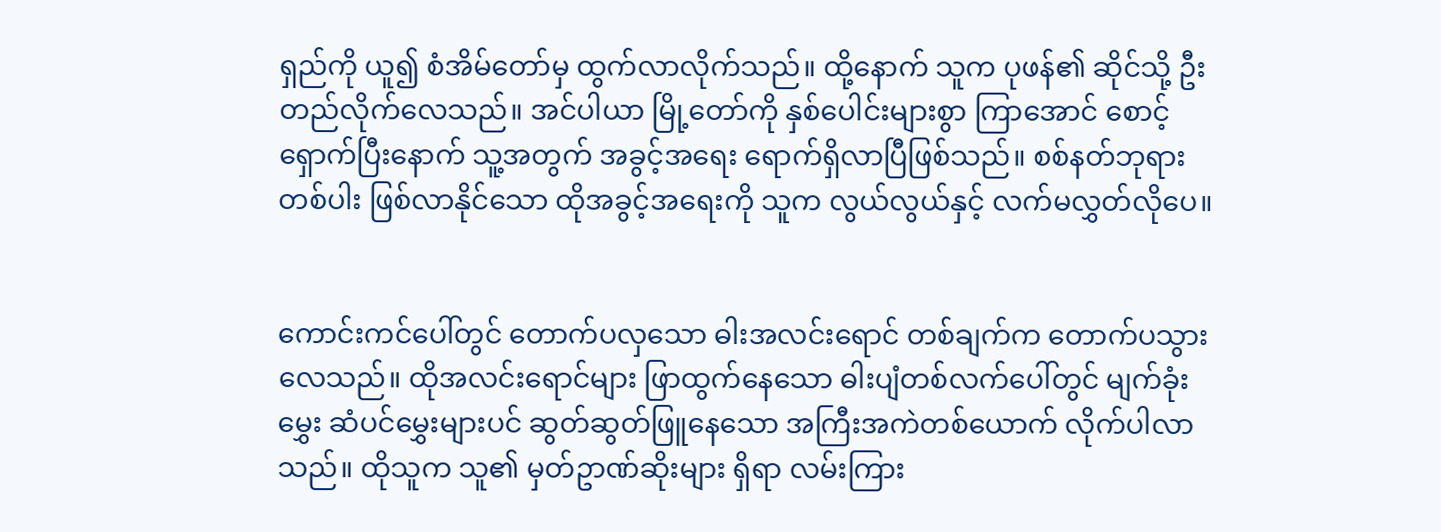ရှည်ကို ယူ၍ စံအိမ်တော်မှ ထွက်လာလိုက်သည်။ ထို့နောက် သူက ပုဖန်၏ ဆိုင်သို့ ဦးတည်လိုက်လေသည်။ အင်ပါယာ မြို့တော်ကို နှစ်ပေါင်းများစွာ ကြာအောင် စောင့်ရှောက်ပြီးနောက် သူ့အတွက် အခွင့်အရေး ရောက်ရှိလာပြီဖြစ်သည်။ စစ်နတ်ဘုရားတစ်ပါး ဖြစ်လာနိုင်သော ထိုအခွင့်အရေးကို သူက လွယ်လွယ်နှင့် လက်မလွှတ်လိုပေ။


ကောင်းကင်ပေါ်တွင် တောက်ပလှသော ဓါးအလင်းရောင် တစ်ချက်က တောက်ပသွားလေသည်။ ထိုအလင်းရောင်များ ဖြာထွက်နေသော ဓါးပျံတစ်လက်ပေါ်တွင် မျက်ခုံးမွှေး ဆံပင်မွှေးများပင် ဆွတ်ဆွတ်ဖြူနေသော အကြီးအကဲတစ်ယောက် လိုက်ပါလာသည်။ ထိုသူက သူ၏ မှတ်ဥာဏ်ဆိုးများ ရှိရာ လမ်းကြား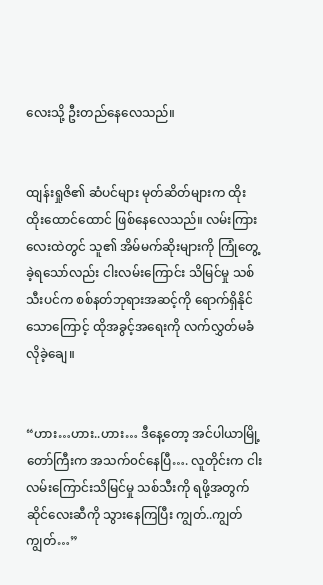လေးသို့ ဦးတည်နေလေသည်။


ထျန်းရှုဇိ၏ ဆံပင်များ မုတ်ဆိတ်များက ထိုးထိုးထောင်ထောင် ဖြစ်နေလေသည်။ လမ်းကြားလေးထဲတွင် သူ၏ အိမ်မက်ဆိုးများကို ကြုံတွေ့ခဲ့ရသော်လည်း ငါးလမ်းကြောင်း သိမြင်မှု သစ်သီးပင်က စစ်နတ်ဘုရားအဆင့်ကို ရောက်ရှိနိုင်သောကြောင့် ထိုအခွင့်အရေးကို လက်လွှတ်မခံလိုခဲ့ချေ။


“ဟား…ဟား..ဟား… ဒီနေ့တော့ အင်ပါယာမြို့တော်ကြီးက အသက်၀င်နေပြီ…. လူတိုင်းက ငါးလမ်းကြောင်းသိမြင်မှု သစ်သီးကို ရဖို့အတွက် ဆိုင်လေးဆီကို သွားနေကြပြီး ကျွတ်..ကျွတ်ကျွတ်…”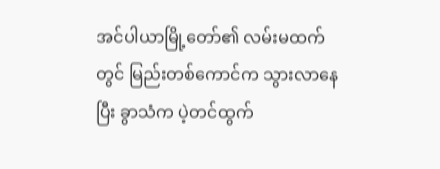အင်ပါယာမြို့တော်၏ လမ်းမထက်တွင် မြည်းတစ်ကောင်က သွားလာနေပြီး ခွာသံက ပဲ့တင်ထွက်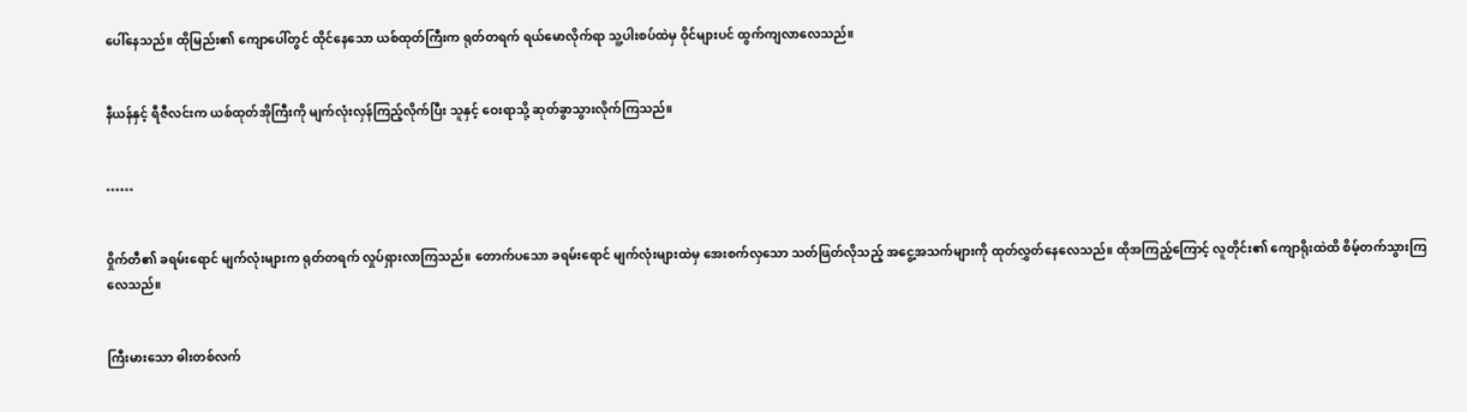ပေါ်နေသည်။ ထိုမြည်း၏ ကျောပေါ်တွင် ထိုင်နေသော ယစ်ထုတ်ကြီးက ရုတ်တရက် ရယ်မောလိုက်ရာ သူ့ပါးစပ်ထဲမှ ဝိုင်များပင် ထွက်ကျလာလေသည်။


နီယန်နှင့် ရီဇီလင်းက ယစ်ထုတ်အိုကြီးကို မျက်လုံးလှန်ကြည့်လိုက်ပြီး သူနှင့် ဝေးရာသို့ ဆုတ်ခွာသွားလိုက်ကြသည်။


……


၀ှိုက်တီ၏ ခရမ်းရောင် မျက်လုံးများက ရုတ်တရက် လှုပ်ရှားလာကြသည်။ တောက်ပသော ခရမ်းရောင် မျက်လုံးများထဲမှ အေးစက်လှသော သတ်ဖြတ်လိုသည့် အငွေ့အသက်များကို ထုတ်လွှတ်နေလေသည်။ ထိုအကြည့်ကြောင့် လူတိုင်း၏ ကျောရိုးထဲထိ စိမ့်တက်သွားကြလေသည်။


ကြီးမားသော ဓါးတစ်လက်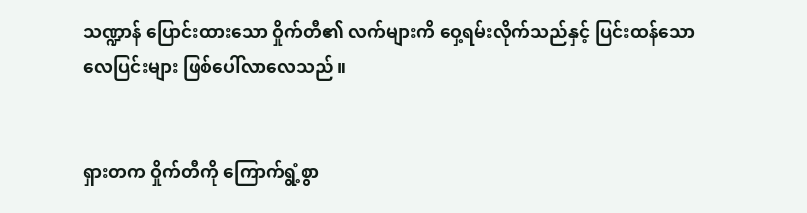သဏ္ဍာန် ပြောင်းထားသော ဝှိုက်တီ၏ လက်များကိ ဝှေ့ရမ်းလိုက်သည်နှင့် ပြင်းထန်သော လေပြင်းများ ဖြစ်ပေါ်လာလေသည်။


ရှားတက ဝှိုက်တီကို ကြောက်ရွံ့စွာ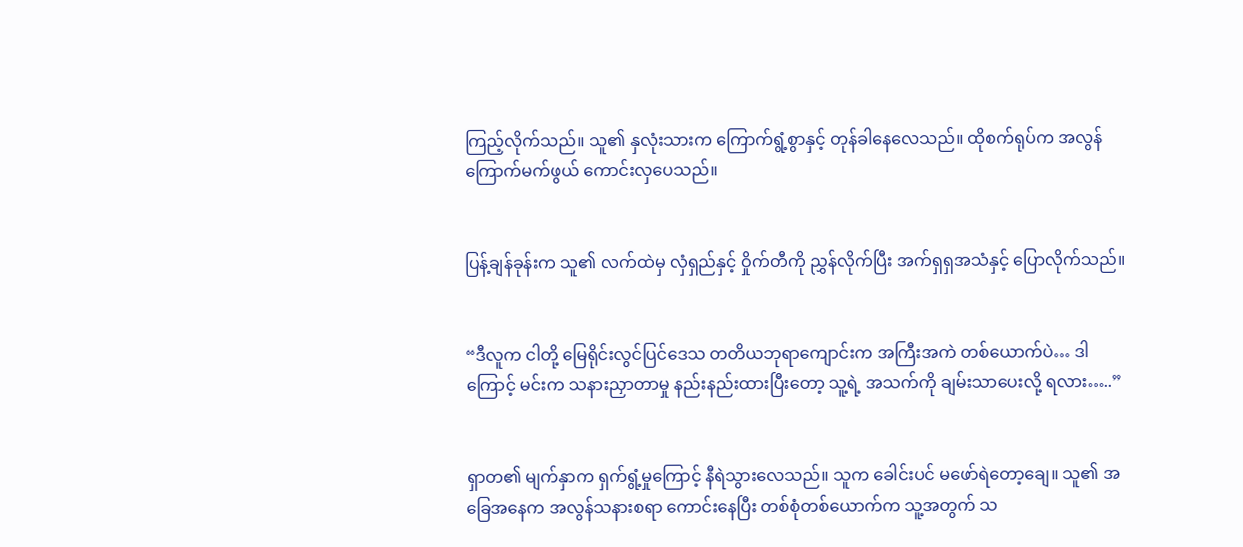ကြည့်လိုက်သည်။ သူ၏ နှလုံးသားက ကြောက်ရွံ့စွာနှင့် တုန်ခါနေလေသည်။ ထိုစက်ရုပ်က အလွန်ကြောက်မက်ဖွယ် ကောင်းလှပေသည်။


ပြန့်ချန်ခုန်းက သူ၏ လက်ထဲမှ လှံရှည်နှင့် ဝှိုက်တီကို ညွှန်လိုက်ပြီး အက်ရှရှအသံနှင့် ပြောလိုက်သည်။


“ဒီလူက ငါတို့ မြေရိုင်းလွင်ပြင်ဒေသ တတိယဘုရာကျောင်းက အကြီးအကဲ တစ်ယောက်ပဲ… ဒါကြောင့် မင်းက သနားညှာတာမှု နည်းနည်းထားပြီးတော့ သူ့ရဲ့ အသက်ကို ချမ်းသာပေးလို့ ရလား…..”


ရှာတ၏ မျက်နှာက ရှက်ရွံ့မှုကြောင့် နီရဲသွားလေသည်။ သူက ခေါင်းပင် မဖော်ရဲတော့ချေ။ သူ၏ အခြေအနေက အလွန်သနားစရာ ကောင်းနေပြီး တစ်စုံတစ်ယောက်က သူ့အတွက် သ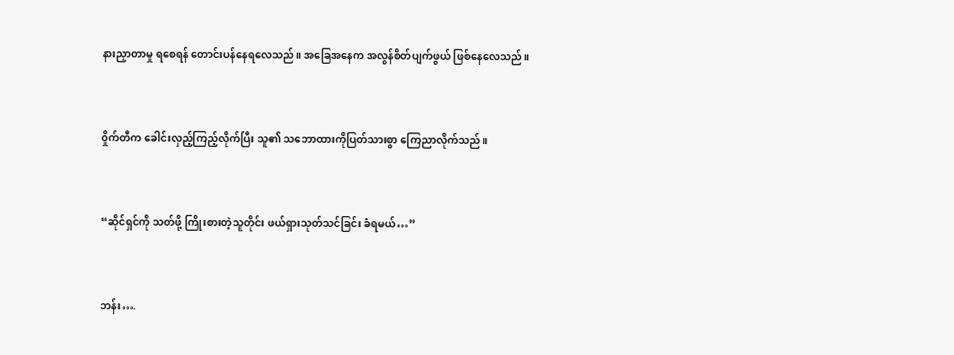နားညှာတာမှု ရစေရန် တောင်းပန်နေရလေသည်။ အခြေအနေက အလွန်စိတ်ပျက်ဖွယ် ဖြစ်နေလေသည်။


၀ှိုက်တီက ခေါင်းလှည့်ကြည့်လိုက်ပြီး သူ၏ သဘောထားကိုပြတ်သားစွာ ကြေညာလိုက်သည်။


“ဆိုင်ရှင်ကို သတ်ဖို့ ကြိုးစားတဲ့သူတိုင်း ဖယ်ရှားသုတ်သင်ခြင်း ခံရမယ်…”


ဘန်း….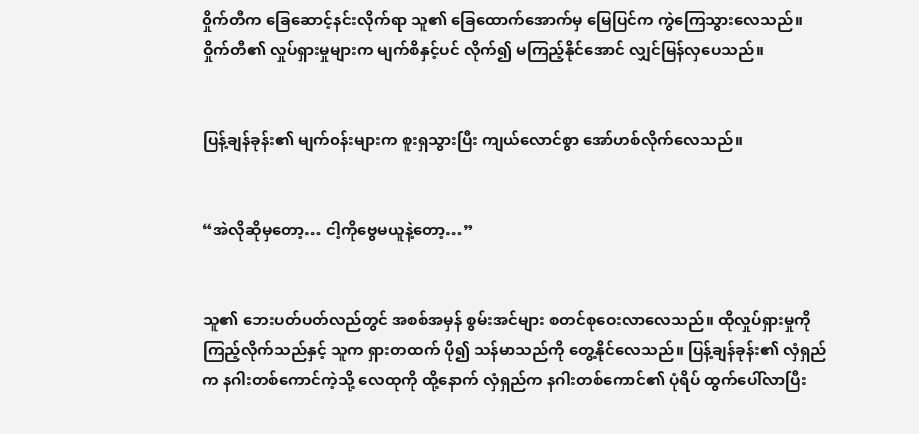၀ှိုက်တီက ခြေဆောင့်နင်းလိုက်ရာ သူ၏ ခြေထောက်အောက်မှ မြေပြင်က ကွဲကြေသွားလေသည်။ ဝှိုက်တီ၏ လှုပ်ရှားမှုများက မျက်စိနှင့်ပင် လိုက်၍ မကြည့်နိုင်အောင် လျှင်မြန်လှပေသည်။


ပြန့်ချန်ခုန်း၏ မျက်၀န်းများက စူးရှသွားပြီး ကျယ်လောင်စွာ အော်ဟစ်လိုက်လေသည်။


“အဲလိုဆိုမှတော့… ငါ့ကိုဗွေမယူနဲ့တော့…”


သူ၏ ဘေးပတ်ပတ်လည်တွင် အစစ်အမှန် စွမ်းအင်များ စတင်စုဝေးလာလေသည်။ ထိုလှုပ်ရှားမှုကို ကြည့်လိုက်သည်နှင့် သူက ရှားတထက် ပို၍ သန်မာသည်ကို တွေ့နိုင်လေသည်။ ပြန့်ချန်ခုန်း၏ လှံရှည်က နဂါးတစ်ကောင်ကဲ့သို့ လေထုကို ထို့နောက် လှံရှည်က နဂါးတစ်ကောင်၏ ပုံရိပ် ထွက်ပေါ်လာပြီး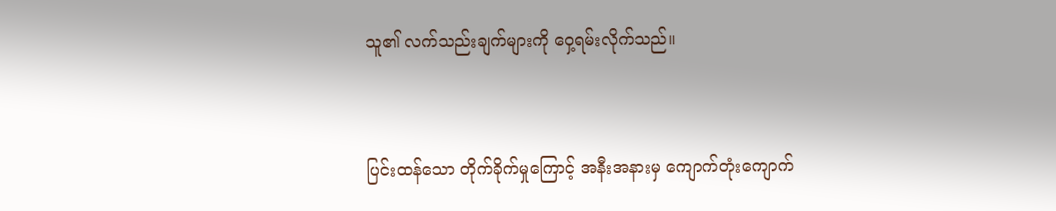သူ၏ လက်သည်းချက်များကို ဝှေ့ရမ်းလိုက်သည်။


ပြင်းထန်သော တိုက်ခိုက်မှုကြောင့် အနီးအနားမှ ကျောက်တုံးကျောက်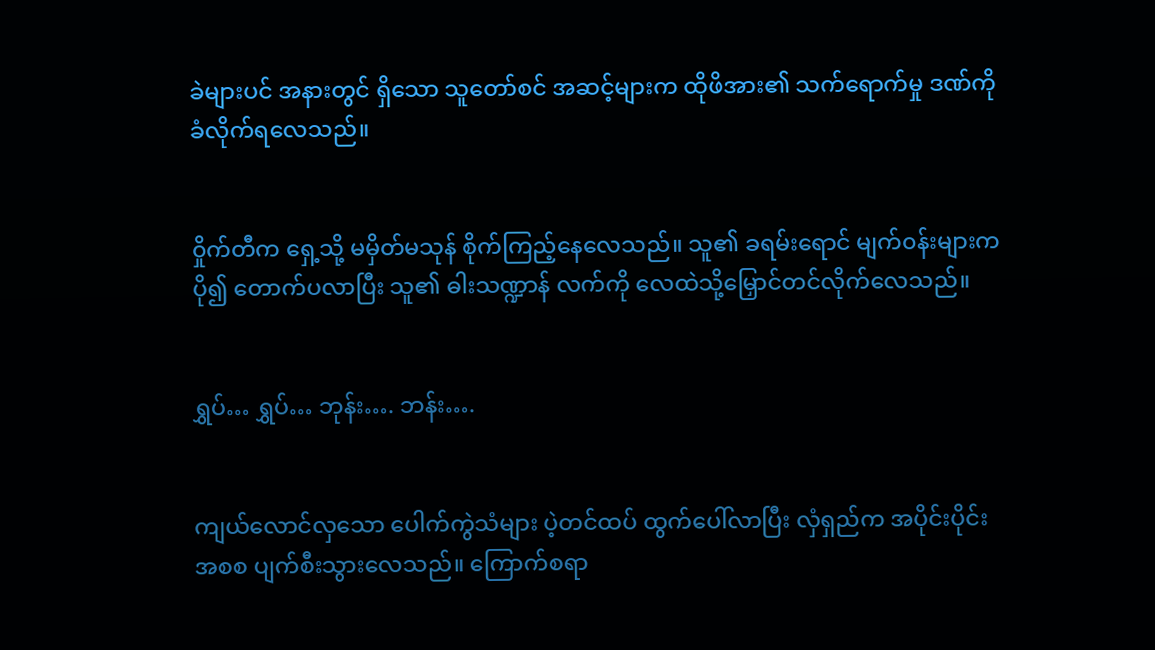ခဲများပင် အနားတွင် ရှိသော သူတော်စင် အဆင့်များက ထိုဖိအား၏ သက်ရောက်မှု ဒဏ်ကို ခံလိုက်ရလေသည်။


၀ှိုက်တီက ရှေ့သို့ မမှိတ်မသုန် စိုက်ကြည့်နေလေသည်။ သူ၏ ခရမ်းရောင် မျက်၀န်းများက ပို၍ တောက်ပလာပြီး သူ၏ ဓါးသဏ္ဍာန် လက်ကို လေထဲသို့မြှောင်တင်လိုက်လေသည်။


ရွှပ်… ရွှပ်… ဘုန်း…. ဘန်း….


ကျယ်လောင်လှသော ပေါက်ကွဲသံများ ပဲ့တင်ထပ် ထွက်ပေါ်လာပြီး လှံရှည်က အပိုင်းပိုင်းအစစ ပျက်စီးသွားလေသည်။ ကြောက်စရာ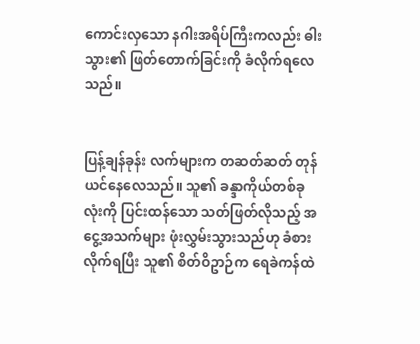ကောင်းလှသော နဂါးအရိပ်ကြီးကလည်း ဓါးသွား၏ ဖြတ်တောက်ခြင်းကို ခံလိုက်ရလေသည်။


ပြန့်ချန်ခုန်း လက်များက တဆတ်ဆတ် တုန်ယင်နေလေသည်။ သူ၏ ခန္ဒာကိုယ်တစ်ခုလုံးကို ပြင်းထန်သော သတ်ဖြတ်လိုသည့် အငွေ့အသက်များ ဖုံးလွှမ်းသွားသည်ဟု ခံစားလိုက်ရပြီး သူ၏ စိတ်ဝိဥာဉ်က ရေခဲကန်ထဲ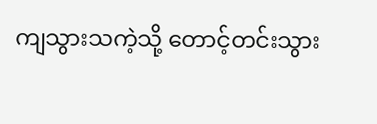ကျသွားသကဲ့သို့ တောင့်တင်းသွား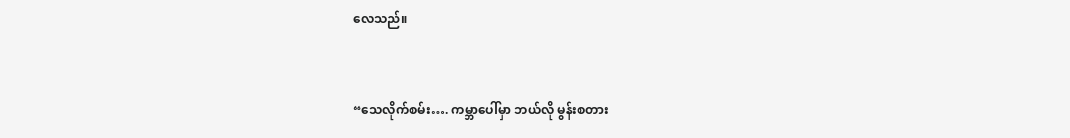လေသည်။


“သေလိုက်စမ်း…. ကမ္ဘာပေါ်မှာ ဘယ်လို မွန်းစတား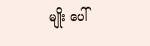မျိုး ပေါ်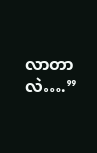လာတာလဲ….”